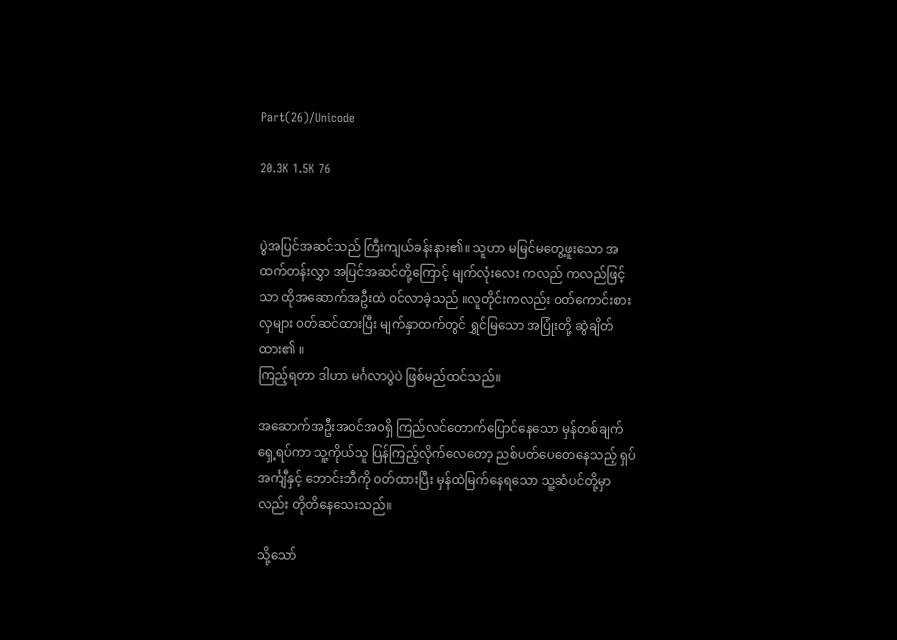Part(26)/Unicode

20.3K 1.5K 76


ပွဲအပြင်အဆင်သည် ကြီးကျယ်ခန်းနား၏။ သူဟာ မမြင်မတွေ့ဖူးသော အထက်တန်းလွှာ အပြင်အဆင်တို့ကြောင့် မျက်လုံးလေး ကလည် ကလည်ဖြင့်သာ ထိုအဆောက်အဦးထဲ ၀င်လာခဲ့သည် ။လူတိုင်းကလည်း ၀တ်ကောင်းစားလှများ ၀တ်ဆင်ထားပြီး မျက်နှာထက်တွင် ရွှင်မြသော အပြုံးတို့ ဆွဲချိတ်ထား၏ ။
ကြည့်ရတာ ဒါဟာ မင်္ဂလာပွဲပဲ ဖြစ်မည်ထင်သည်။

အဆောက်အဦးအ၀င်အ၀ရှိ ကြည်လင်တောက်ပြောင်နေသော မှန်တစ်ချက်ရှေ့ရပ်ကာ သူ့ကိုယ်သူ ပြန်ကြည့်လိုက်လေတော့ ညစ်ပတ်ပေတေနေသည့် ရှပ်အင်္ကျီနှင့် ဘောင်းဘီကို ၀တ်ထားပြီး မှန်ထဲမြက်နေရသော သူ့ဆံပင်တို့မှာလည်း တိုတိနေသေးသည်။

သို့သော်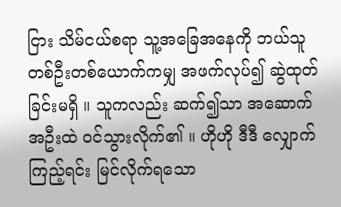ငြား သိမ်ငယ်စရာ သူ့အခြေအနေကို ဘယ်သူတစ်ဦးတစ်ယောက်ကမျှ အဖက်လုပ်၍ ဆွဲထုတ်ခြင်းမရှိ ။ သူကလည်း ဆက်၍သာ အဆောက်အဦးထဲ ၀င်သွားလိုက်၏ ။ ဟိုဟို ဒီဒီ လျှောက်ကြည့်ရင်း မြင်လိုက်ရသော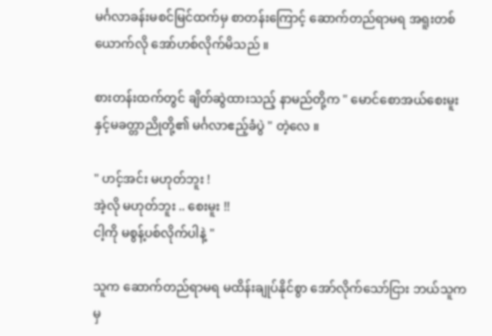မင်္ဂလာခန်းမစင်မြင်ထက်မှ စာတန်းကြောင့် ဆောက်တည်ရာမရ အရူးတစ်ယောက်လို အော်ဟစ်လိုက်မိသည် ။

စားတန်းထက်တွင် ချိတ်ဆွဲထားသည့် နာမည်တို့က " မောင်စောအယ်စေးမူးနှင့်မခတ္တာညိုတို့၏ မင်္ဂလာဧည့်ခံပွဲ " တဲ့လေ ။

" ဟင့်အင်း မဟုတ်ဘူး !
အဲ့လို မဟုတ်ဘူး .. စေးမူး !!
ငါ့ကို မစွန့်ပစ်လိုက်ပါနဲ့ "

သူက ဆောက်တည်ရာမရ မထိန်းချုပ်နိုင်စွာ အော်လိုက်သော်ငြား ဘယ်သူကမှ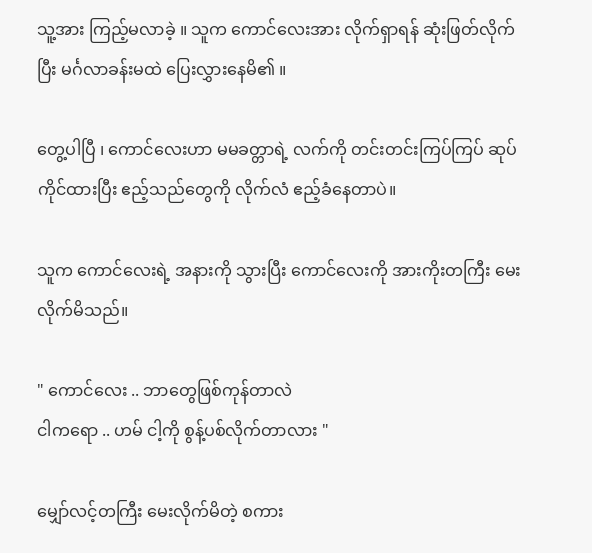သူ့အား ကြည့်မလာခဲ့ ။ သူက ကောင်လေးအား လိုက်ရှာရန် ဆုံးဖြတ်လိုက်ပြီး မင်္ဂလာခန်းမထဲ ပြေးလွှားနေမိ၏ ။

တွေ့ပါပြီ ၊ ကောင်လေးဟာ မမခတ္တာရဲ့ လက်ကို တင်းတင်းကြပ်ကြပ် ဆုပ်ကိုင်ထားပြီး ဧည့်သည်တွေကို လိုက်လံ ဧည့်ခံနေတာပဲ။

သူက ကောင်လေးရဲ့ အနားကို သွားပြီး ကောင်လေးကို အားကိုးတကြီး မေးလိုက်မိသည်။

" ကောင်လေး .. ဘာတွေဖြစ်ကုန်တာလဲ
ငါကရော .. ဟမ် ငါ့ကို စွန့်ပစ်လိုက်တာလား "

မျှော်လင့်တကြီး မေးလိုက်မိတဲ့ စကား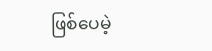ဖြစ်ပေမဲ့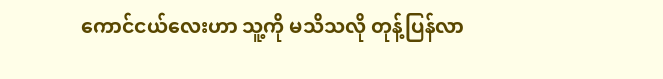ကောင်ငယ်လေးဟာ သူ့ကို မသိသလို တုန့်ပြန်လာ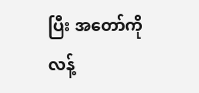ပြီး အတော်ကို လန့်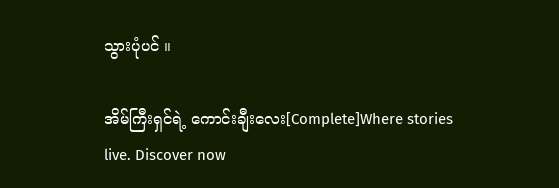သွားပုံပင် ။

အိမ်ကြီးရှင်ရဲ့ ကောင်းချီးလေး[Complete]Where stories live. Discover now